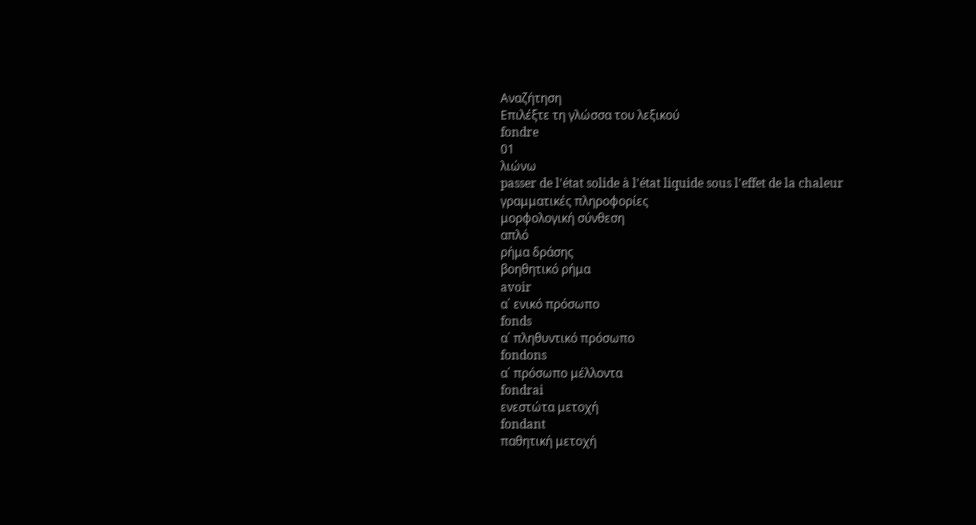Αναζήτηση
Επιλέξτε τη γλώσσα του λεξικού
fondre
01
λιώνω
passer de l'état solide à l'état liquide sous l'effet de la chaleur
γραμματικές πληροφορίες
μορφολογική σύνθεση
απλό
ρήμα δράσης
βοηθητικό ρήμα
avoir
α΄ ενικό πρόσωπο
fonds
α΄ πληθυντικό πρόσωπο
fondons
α΄ πρόσωπο μέλλοντα
fondrai
ενεστώτα μετοχή
fondant
παθητική μετοχή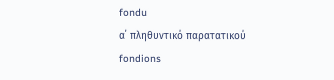fondu
α΄ πληθυντικό παρατατικού
fondions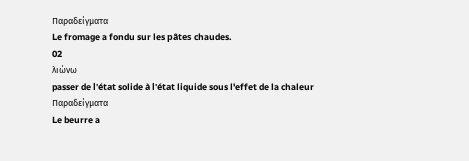Παραδείγματα
Le fromage a fondu sur les pâtes chaudes.
02
λιώνω
passer de l'état solide à l'état liquide sous l'effet de la chaleur
Παραδείγματα
Le beurre a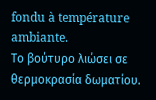fondu à température ambiante.
Το βούτυρο λιώσει σε θερμοκρασία δωματίου.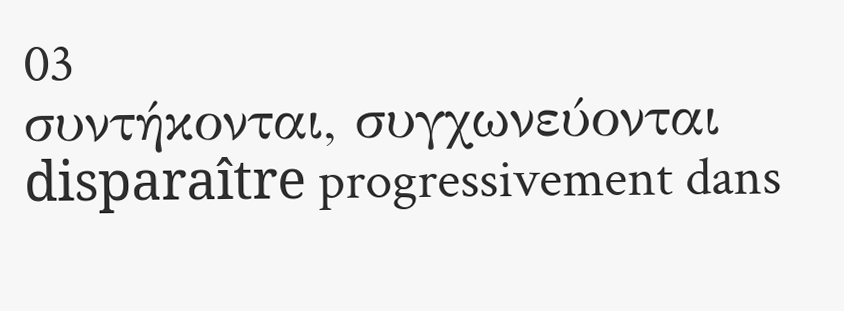03
συντήκονται, συγχωνεύονται
disparaître progressivement dans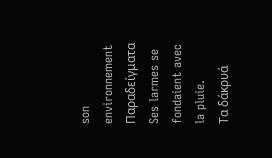son environnement
Παραδείγματα
Ses larmes se fondaient avec la pluie.
Τα δάκρυά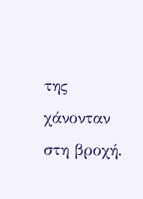της χάνονταν στη βροχή.